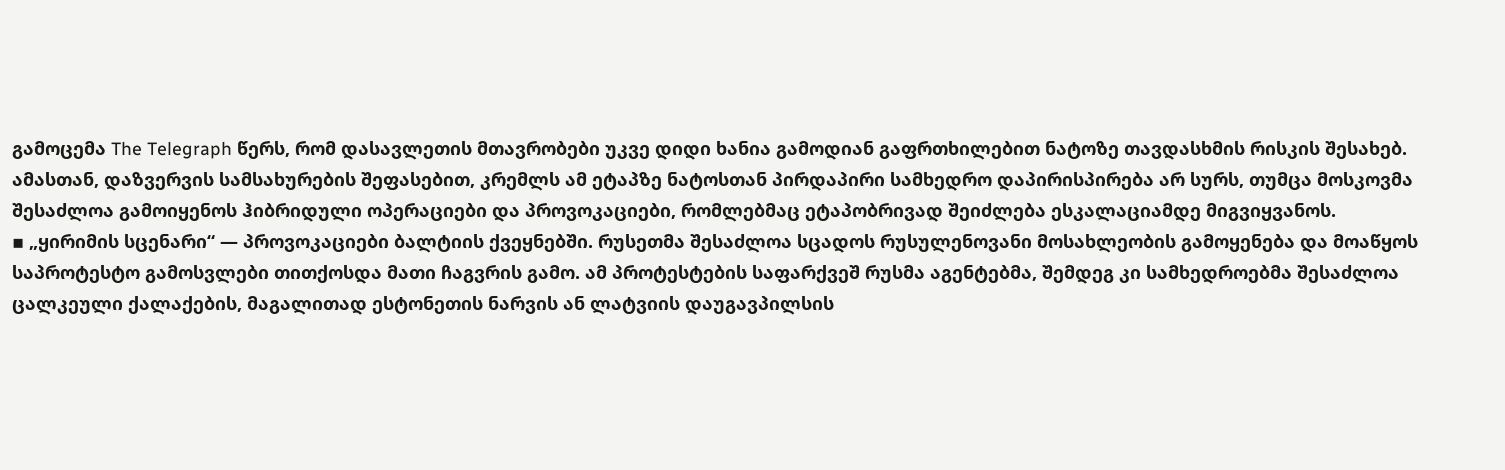გამოცემა The Telegraph წერს, რომ დასავლეთის მთავრობები უკვე დიდი ხანია გამოდიან გაფრთხილებით ნატოზე თავდასხმის რისკის შესახებ. ამასთან, დაზვერვის სამსახურების შეფასებით, კრემლს ამ ეტაპზე ნატოსთან პირდაპირი სამხედრო დაპირისპირება არ სურს, თუმცა მოსკოვმა შესაძლოა გამოიყენოს ჰიბრიდული ოპერაციები და პროვოკაციები, რომლებმაც ეტაპობრივად შეიძლება ესკალაციამდე მიგვიყვანოს.
▪ „ყირიმის სცენარი“ — პროვოკაციები ბალტიის ქვეყნებში. რუსეთმა შესაძლოა სცადოს რუსულენოვანი მოსახლეობის გამოყენება და მოაწყოს საპროტესტო გამოსვლები თითქოსდა მათი ჩაგვრის გამო. ამ პროტესტების საფარქვეშ რუსმა აგენტებმა, შემდეგ კი სამხედროებმა შესაძლოა ცალკეული ქალაქების, მაგალითად ესტონეთის ნარვის ან ლატვიის დაუგავპილსის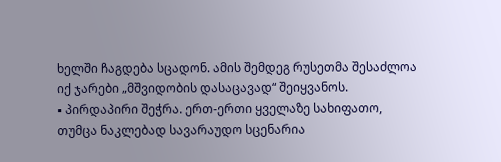ხელში ჩაგდება სცადონ. ამის შემდეგ რუსეთმა შესაძლოა იქ ჯარები „მშვიდობის დასაცავად“ შეიყვანოს.
▪ პირდაპირი შეჭრა. ერთ-ერთი ყველაზე სახიფათო, თუმცა ნაკლებად სავარაუდო სცენარია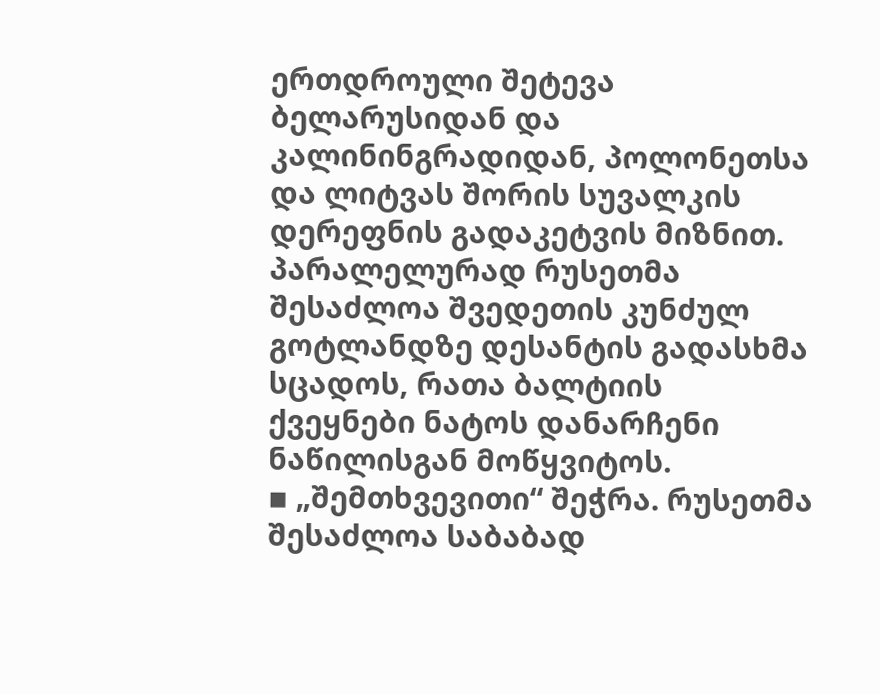ერთდროული შეტევა ბელარუსიდან და კალინინგრადიდან, პოლონეთსა და ლიტვას შორის სუვალკის დერეფნის გადაკეტვის მიზნით. პარალელურად რუსეთმა შესაძლოა შვედეთის კუნძულ გოტლანდზე დესანტის გადასხმა სცადოს, რათა ბალტიის ქვეყნები ნატოს დანარჩენი ნაწილისგან მოწყვიტოს.
▪ „შემთხვევითი“ შეჭრა. რუსეთმა შესაძლოა საბაბად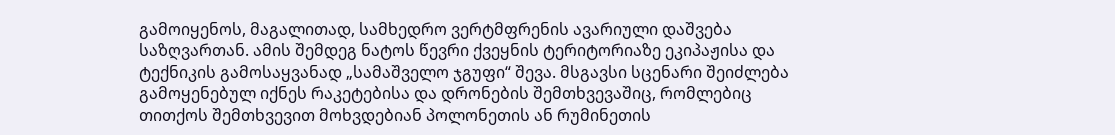გამოიყენოს, მაგალითად, სამხედრო ვერტმფრენის ავარიული დაშვება საზღვართან. ამის შემდეგ ნატოს წევრი ქვეყნის ტერიტორიაზე ეკიპაჟისა და ტექნიკის გამოსაყვანად „სამაშველო ჯგუფი“ შევა. მსგავსი სცენარი შეიძლება გამოყენებულ იქნეს რაკეტებისა და დრონების შემთხვევაშიც, რომლებიც თითქოს შემთხვევით მოხვდებიან პოლონეთის ან რუმინეთის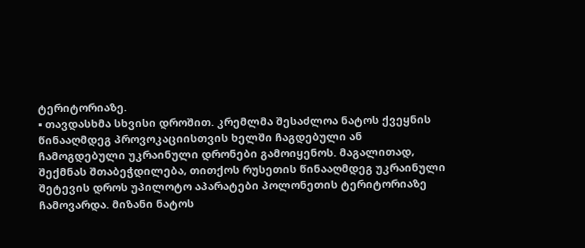ტერიტორიაზე.
▪ თავდასხმა სხვისი დროშით. კრემლმა შესაძლოა ნატოს ქვეყნის წინააღმდეგ პროვოკაციისთვის ხელში ჩაგდებული ან ჩამოგდებული უკრაინული დრონები გამოიყენოს. მაგალითად, შექმნას შთაბეჭდილება, თითქოს რუსეთის წინააღმდეგ უკრაინული შეტევის დროს უპილოტო აპარატები პოლონეთის ტერიტორიაზე ჩამოვარდა. მიზანი ნატოს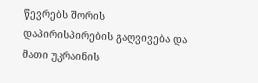წევრებს შორის დაპირისპირების გაღვივება და მათი უკრაინის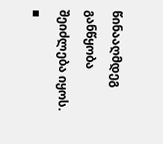წინააღმდეგ განწყობა შეიძლება იყოს.
▪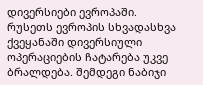დივერსიები ევროპაში. რუსეთს ევროპის სხვადასხვა ქვეყანაში დივერსიული ოპერაციების ჩატარება უკვე ბრალდება. შემდეგი ნაბიჯი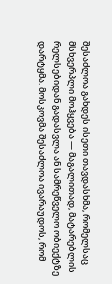შესაძლოა გახდეს ისეთი თავდასხმა, რომელსაც მსხვერპლი მოჰყვება — მაგალითად, მატარებლის რელსებიდან გადასვლა ან სამრეწველო ობიექტზე დარტყმა. მოსკოვმა შესაძლოა ივარაუდოს, რომ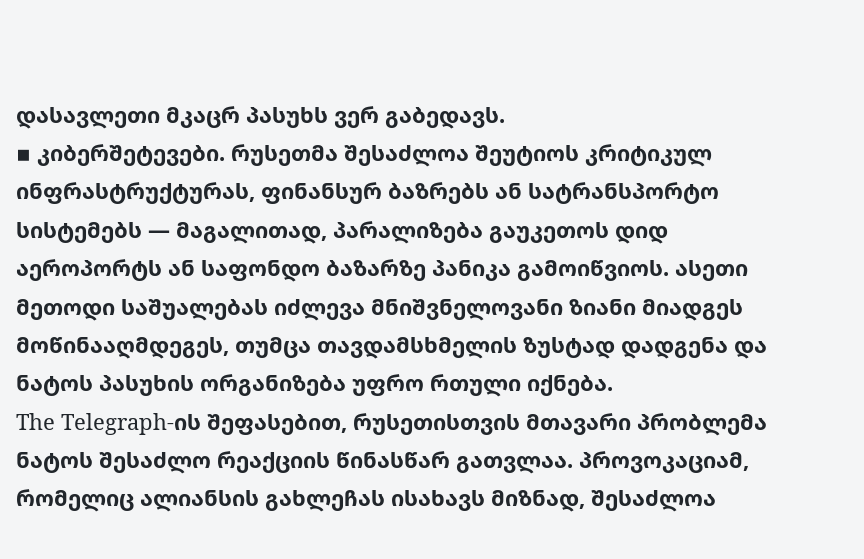დასავლეთი მკაცრ პასუხს ვერ გაბედავს.
▪ კიბერშეტევები. რუსეთმა შესაძლოა შეუტიოს კრიტიკულ ინფრასტრუქტურას, ფინანსურ ბაზრებს ან სატრანსპორტო სისტემებს — მაგალითად, პარალიზება გაუკეთოს დიდ აეროპორტს ან საფონდო ბაზარზე პანიკა გამოიწვიოს. ასეთი მეთოდი საშუალებას იძლევა მნიშვნელოვანი ზიანი მიადგეს მოწინააღმდეგეს, თუმცა თავდამსხმელის ზუსტად დადგენა და ნატოს პასუხის ორგანიზება უფრო რთული იქნება.
The Telegraph-ის შეფასებით, რუსეთისთვის მთავარი პრობლემა ნატოს შესაძლო რეაქციის წინასწარ გათვლაა. პროვოკაციამ, რომელიც ალიანსის გახლეჩას ისახავს მიზნად, შესაძლოა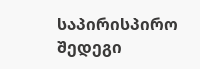საპირისპირო შედეგი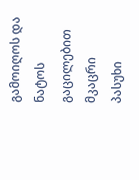გამოიღოს და ნატოს გაცილებით მკაცრი პასუხი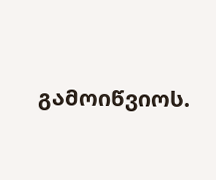გამოიწვიოს.